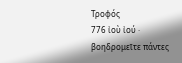Τροφός
776 ἰοὺ ἰού ·
βοηδρομεῖτε πάντες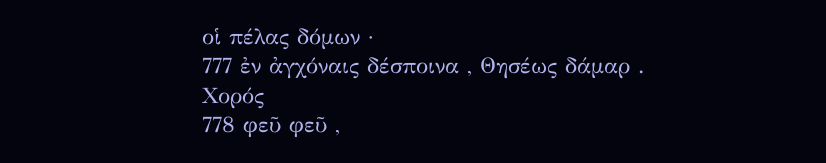οἱ πέλας δόμων ·
777 ἐν ἀγχόναις δέσποινα , Θησέως δάμαρ .
Χορός
778 φεῦ φεῦ ,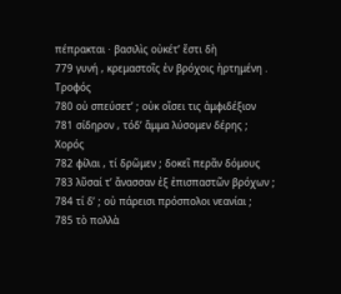πέπρακται · βασιλὶς οὐκέτ’ ἔστι δὴ
779 γυνή , κρεμαστοῖς ἐν βρόχοις ἠρτημένη .
Τροφός
780 οὐ σπεύσετ’ ; οὐκ οἴσει τις ἀμφιδέξιον
781 σίδηρον , τόδ’ ἅμμα λύσομεν δέρης ;
Χορός
782 φίλαι , τί δρῶμεν ; δοκεῖ περᾶν δόμους
783 λῦσαί τ’ ἄνασσαν ἐξ ἐπισπαστῶν βρόχων ;
784 τί δ’ ; οὐ πάρεισι πρόσπολοι νεανίαι ;
785 τὸ πολλὰ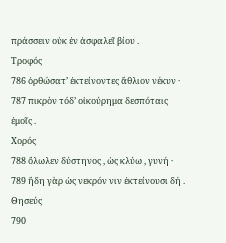πράσσειν οὐκ ἐν ἀσφαλεῖ βίου .
Τροφός
786 ὀρθώσατ’ ἐκτείνοντες ἄθλιον νέκυν ·
787 πικρὸν τόδ’ οἰκούρημα δεσπόταις ἐμοῖς .
Χορός
788 ὄλωλεν δύστηνος , ὡς κλύω , γυνή ·
789 ἤδη γὰρ ὡς νεκρόν νιν ἐκτείνουσι δή .
Θησεύς
790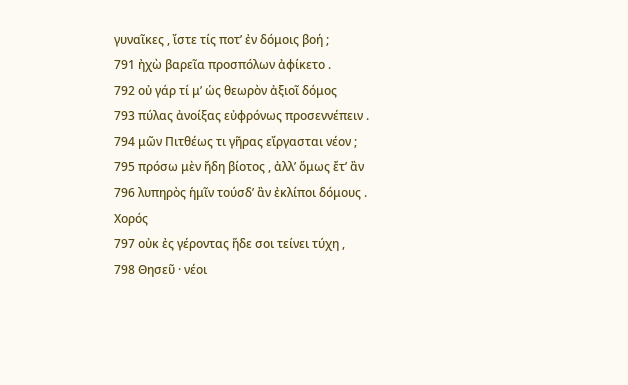γυναῖκες , ἴστε τίς ποτ’ ἐν δόμοις βοή ;
791 ἠχὼ βαρεῖα προσπόλων ἀφίκετο .
792 οὐ γάρ τί μ’ ὡς θεωρὸν ἀξιοῖ δόμος
793 πύλας ἀνοίξας εὐφρόνως προσεννέπειν .
794 μῶν Πιτθέως τι γῆρας εἴργασται νέον ;
795 πρόσω μὲν ἤδη βίοτος , ἀλλ’ ὅμως ἔτ’ ἂν
796 λυπηρὸς ἡμῖν τούσδ’ ἂν ἐκλίποι δόμους .
Χορός
797 οὐκ ἐς γέροντας ἥδε σοι τείνει τύχη ,
798 Θησεῦ · νέοι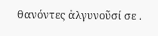θανόντες ἀλγυνοῦσί σε .